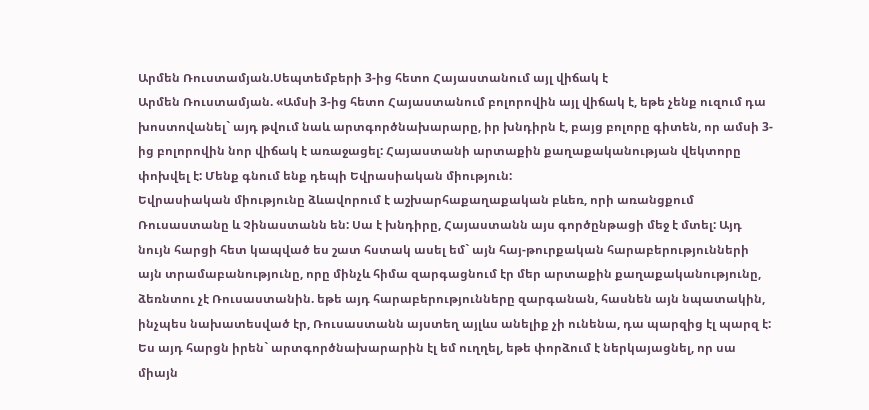Արմեն Ռուստամյան.Սեպտեմբերի 3-ից հետո Հայաստանում այլ վիճակ է
Արմեն Ռուստամյան. «Ամսի 3-ից հետո Հայաստանում բոլորովին այլ վիճակ է, եթե չենք ուզում դա խոստովանել` այդ թվում նաև արտգործնախարարը, իր խնդիրն է, բայց բոլորը գիտեն, որ ամսի 3-ից բոլորովին նոր վիճակ է առաջացել: Հայաստանի արտաքին քաղաքականության վեկտորը փոխվել է: Մենք գնում ենք դեպի Եվրասիական միություն:
Եվրասիական միությունը ձևավորում է աշխարհաքաղաքական բևեռ, որի առանցքում Ռուսաստանը և Չինաստանն են: Սա է խնդիրը, Հայաստանն այս գործընթացի մեջ է մտել: Այդ նույն հարցի հետ կապված ես շատ հստակ ասել եմ` այն հայ-թուրքական հարաբերությունների այն տրամաբանությունը, որը մինչև հիմա զարգացնում էր մեր արտաքին քաղաքականությունը, ձեռնտու չէ Ռուսաստանին. եթե այդ հարաբերությունները զարգանան, հասնեն այն նպատակին, ինչպես նախատեսված էր, Ռուսաստանն այստեղ այլևս անելիք չի ունենա, դա պարզից էլ պարզ է:
Ես այդ հարցն իրեն` արտգործնախարարին էլ եմ ուղղել, եթե փորձում է ներկայացնել, որ սա միայն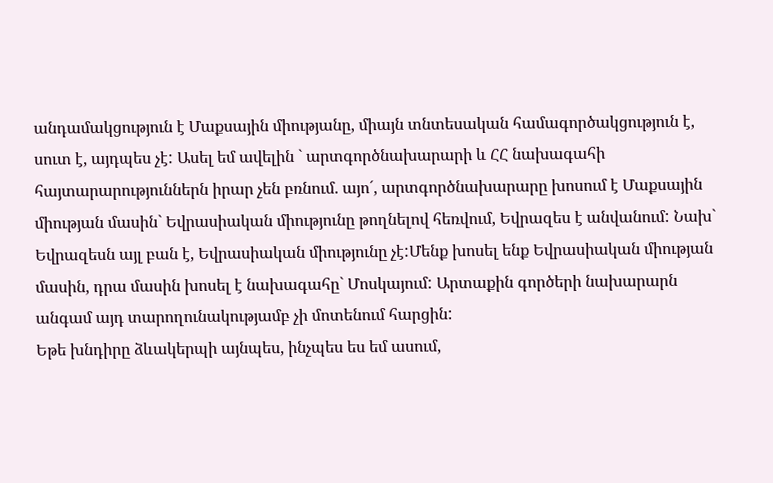անդամակցություն է Մաքսային միությանը, միայն տնտեսական համագործակցություն է, սուտ է, այդպես չէ: Ասել եմ ավելին ` արտգործնախարարի և ՀՀ նախագահի հայտարարություններն իրար չեն բռնում. այո´, արտգործնախարարը խոսում է Մաքսային միության մասին` Եվրասիական միությունը թողնելով հեռվում, Եվրազես է անվանում: Նախ` Եվրազեսն այլ բան է, Եվրասիական միությունը չէ:Մենք խոսել ենք Եվրասիական միության մասին, դրա մասին խոսել է նախագահը` Մոսկայում: Արտաքին գործերի նախարարն անգամ այդ տարողունակությամբ չի մոտենում հարցին:
Եթե խնդիրը ձևակերպի այնպես, ինչպես ես եմ ասում,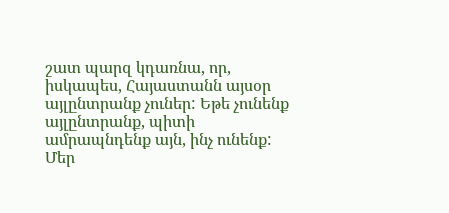շատ պարզ կդառնա, որ, իսկապես, Հայաստանն այսօր այլընտրանք չուներ: Եթե չունենք այլընտրանք, պիտի ամրապնդենք այն, ինչ ունենք: Մեր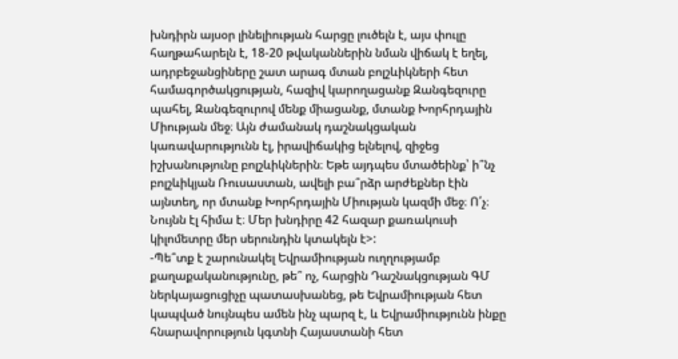խնդիրն այսօր լինելիության հարցը լուծելն է, այս փուլը հաղթահարելն է, 18-20 թվականներին նման վիճակ է եղել, ադրբեջանցիները շատ արագ մտան բոլշևիկների հետ համագործակցության, հազիվ կարողացանք Զանգեզուրը պահել, Զանգեզուրով մենք միացանք, մտանք Խորհրդային Միության մեջ։ Այն ժամանակ դաշնակցական կառավարությունն էլ, իրավիճակից ելնելով, զիջեց իշխանությունը բոլշևիկներին։ Եթե այդպես մտածեինք՝ ի՞նչ բոլշևիկյան Ռուսաստան, ավելի բա՞րձր արժեքներ էին այնտեղ, որ մտանք Խորհրդային Միության կազմի մեջ։ Ո՛չ։ Նույնն էլ հիմա է։ Մեր խնդիրը 42 հազար քառակուսի կիլոմետրը մեր սերունդին կտակելն է>:
-Պե՞տք է շարունակել Եվրամիության ուղղությամբ քաղաքականությունը, թե՞ ոչ, հարցին Դաշնակցության ԳՄ ներկայացուցիչը պատասխանեց, թե Եվրամիության հետ կապված նույնպես ամեն ինչ պարզ է, և Եվրամիությունն ինքը հնարավորություն կգտնի Հայաստանի հետ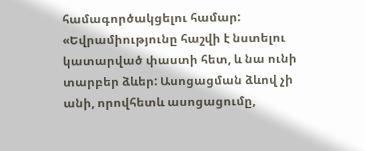համագործակցելու համար: «Եվրամիությունը հաշվի է նստելու կատարված փաստի հետ, և նա ունի տարբեր ձևեր: Ասոցացման ձևով չի անի, որովհետև ասոցացումը,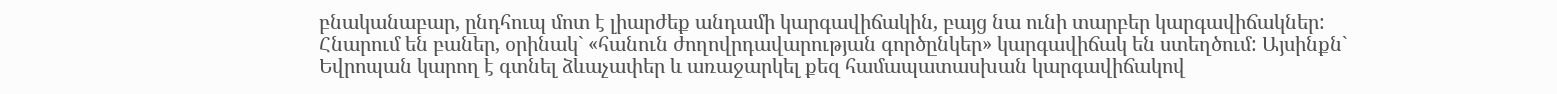բնականաբար, ընդհուպ մոտ է լիարժեք անդամի կարգավիճակին, բայց նա ունի տարբեր կարգավիճակներ: Հնարում են բաներ, օրինակ` «հանուն ժողովրդավարության գործընկեր» կարգավիճակ են ստեղծում: Այսինքն` Եվրոպան կարող է գտնել ձևաչափեր և առաջարկել քեզ համապատասխան կարգավիճակով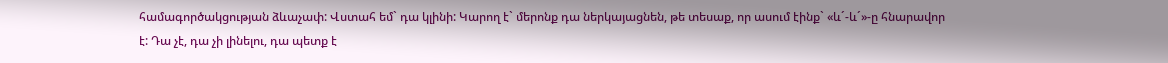համագործակցության ձևաչափ: Վստահ եմ` դա կլինի: Կարող է` մերոնք դա ներկայացնեն, թե տեսաք, որ ասում էինք` «և´-և´»-ը հնարավոր է: Դա չէ, դա չի լինելու, դա պետք է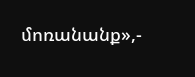մոռանանք»,-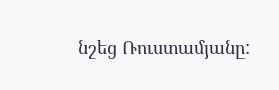նշեց Ռուստամյանը: